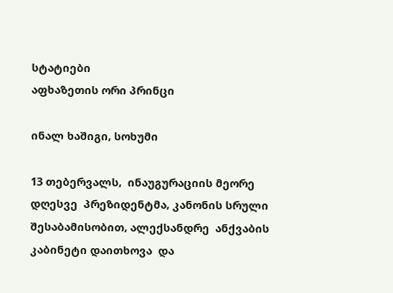სტატიები
აფხაზეთის ორი პრინცი

ინალ ხაშიგი, სოხუმი

13 თებერვალს,  ინაუგურაციის მეორე დღესვე  პრეზიდენტმა, კანონის სრული  შესაბამისობით, ალექსანდრე  ანქვაბის კაბინეტი დაითხოვა  და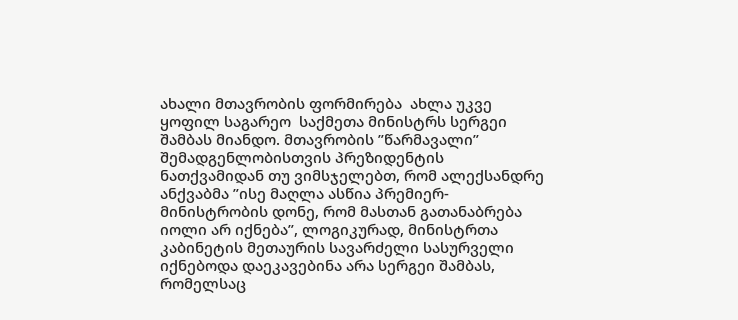ახალი მთავრობის ფორმირება  ახლა უკვე ყოფილ საგარეო  საქმეთა მინისტრს სერგეი  შამბას მიანდო. მთავრობის ”წარმავალი” შემადგენლობისთვის პრეზიდენტის ნათქვამიდან თუ ვიმსჯელებთ, რომ ალექსანდრე ანქვაბმა ”ისე მაღლა ასწია პრემიერ-მინისტრობის დონე, რომ მასთან გათანაბრება იოლი არ იქნება”, ლოგიკურად, მინისტრთა კაბინეტის მეთაურის სავარძელი სასურველი იქნებოდა დაეკავებინა არა სერგეი შამბას, რომელსაც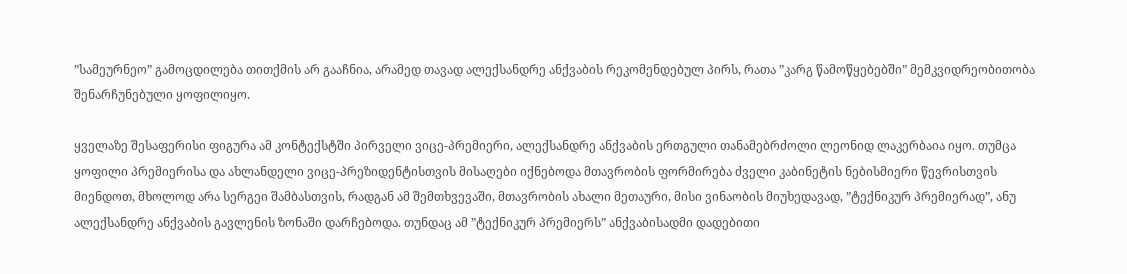”სამეურნეო” გამოცდილება თითქმის არ გააჩნია, არამედ თავად ალექსანდრე ანქვაბის რეკომენდებულ პირს, რათა ”კარგ წამოწყებებში” მემკვიდრეობითობა შენარჩუნებული ყოფილიყო.

ყველაზე შესაფერისი ფიგურა ამ კონტექსტში პირველი ვიცე-პრემიერი, ალექსანდრე ანქვაბის ერთგული თანამებრძოლი ლეონიდ ლაკერბაია იყო. თუმცა ყოფილი პრემიერისა და ახლანდელი ვიცე-პრეზიდენტისთვის მისაღები იქნებოდა მთავრობის ფორმირება ძველი კაბინეტის ნებისმიერი წევრისთვის მიენდოთ, მხოლოდ არა სერგეი შამბასთვის, რადგან ამ შემთხვევაში, მთავრობის ახალი მეთაური, მისი ვინაობის მიუხედავად, ”ტექნიკურ პრემიერად”, ანუ ალექსანდრე ანქვაბის გავლენის ზონაში დარჩებოდა. თუნდაც ამ ”ტექნიკურ პრემიერს” ანქვაბისადმი დადებითი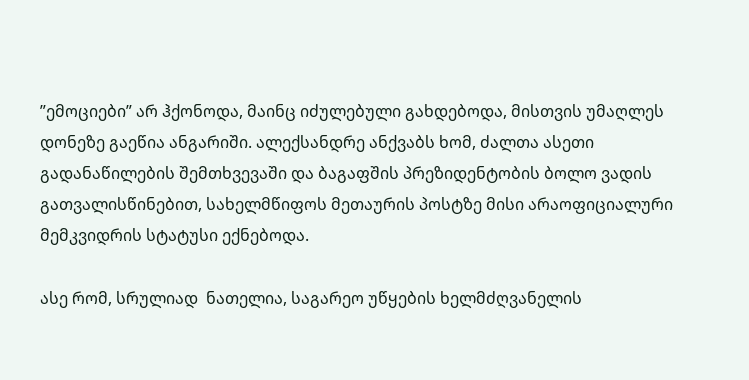”ემოციები” არ ჰქონოდა, მაინც იძულებული გახდებოდა, მისთვის უმაღლეს დონეზე გაეწია ანგარიში. ალექსანდრე ანქვაბს ხომ, ძალთა ასეთი გადანაწილების შემთხვევაში და ბაგაფშის პრეზიდენტობის ბოლო ვადის გათვალისწინებით, სახელმწიფოს მეთაურის პოსტზე მისი არაოფიციალური მემკვიდრის სტატუსი ექნებოდა.

ასე რომ, სრულიად  ნათელია, საგარეო უწყების ხელმძღვანელის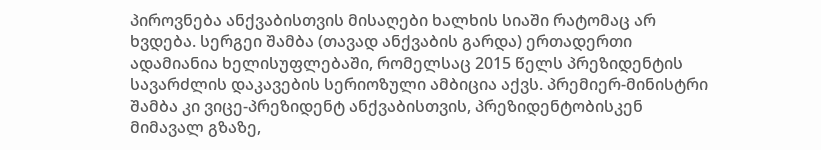პიროვნება ანქვაბისთვის მისაღები ხალხის სიაში რატომაც არ ხვდება. სერგეი შამბა (თავად ანქვაბის გარდა) ერთადერთი ადამიანია ხელისუფლებაში, რომელსაც 2015 წელს პრეზიდენტის სავარძლის დაკავების სერიოზული ამბიცია აქვს. პრემიერ-მინისტრი შამბა კი ვიცე-პრეზიდენტ ანქვაბისთვის, პრეზიდენტობისკენ მიმავალ გზაზე,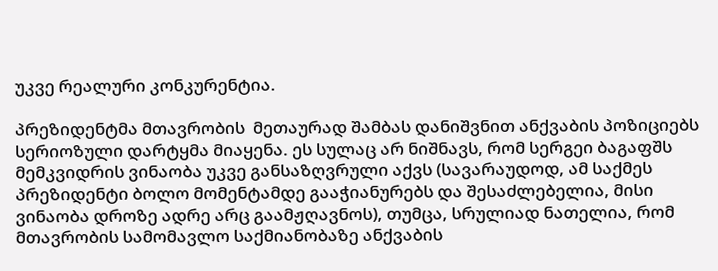უკვე რეალური კონკურენტია.

პრეზიდენტმა მთავრობის  მეთაურად შამბას დანიშვნით ანქვაბის პოზიციებს სერიოზული დარტყმა მიაყენა. ეს სულაც არ ნიშნავს, რომ სერგეი ბაგაფშს მემკვიდრის ვინაობა უკვე განსაზღვრული აქვს (სავარაუდოდ, ამ საქმეს პრეზიდენტი ბოლო მომენტამდე გააჭიანურებს და შესაძლებელია, მისი ვინაობა დროზე ადრე არც გაამჟღავნოს), თუმცა, სრულიად ნათელია, რომ მთავრობის სამომავლო საქმიანობაზე ანქვაბის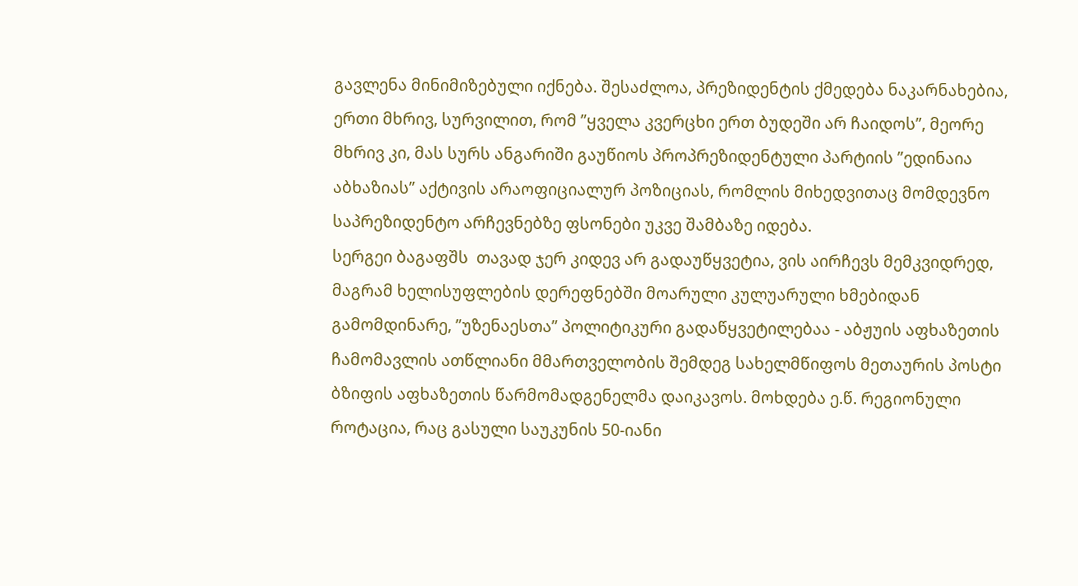გავლენა მინიმიზებული იქნება. შესაძლოა, პრეზიდენტის ქმედება ნაკარნახებია, ერთი მხრივ, სურვილით, რომ ”ყველა კვერცხი ერთ ბუდეში არ ჩაიდოს”, მეორე მხრივ კი, მას სურს ანგარიში გაუწიოს პროპრეზიდენტული პარტიის ”ედინაია აბხაზიას” აქტივის არაოფიციალურ პოზიციას, რომლის მიხედვითაც მომდევნო საპრეზიდენტო არჩევნებზე ფსონები უკვე შამბაზე იდება.
სერგეი ბაგაფშს  თავად ჯერ კიდევ არ გადაუწყვეტია, ვის აირჩევს მემკვიდრედ, მაგრამ ხელისუფლების დერეფნებში მოარული კულუარული ხმებიდან გამომდინარე, ”უზენაესთა” პოლიტიკური გადაწყვეტილებაა - აბჟუის აფხაზეთის ჩამომავლის ათწლიანი მმართველობის შემდეგ სახელმწიფოს მეთაურის პოსტი ბზიფის აფხაზეთის წარმომადგენელმა დაიკავოს. მოხდება ე.წ. რეგიონული როტაცია, რაც გასული საუკუნის 50-იანი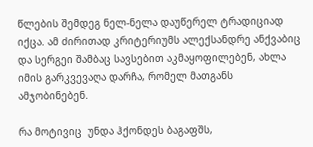წლების შემდეგ ნელ-ნელა დაუწერელ ტრადიციად იქცა. ამ ძირითად კრიტერიუმს ალექსანდრე ანქვაბიც და სერგეი შამბაც სავსებით აკმაყოფილებენ, ახლა იმის გარკვევაღა დარჩა, რომელ მათგანს ამჯობინებენ.

რა მოტივიც  უნდა ჰქონდეს ბაგაფშს,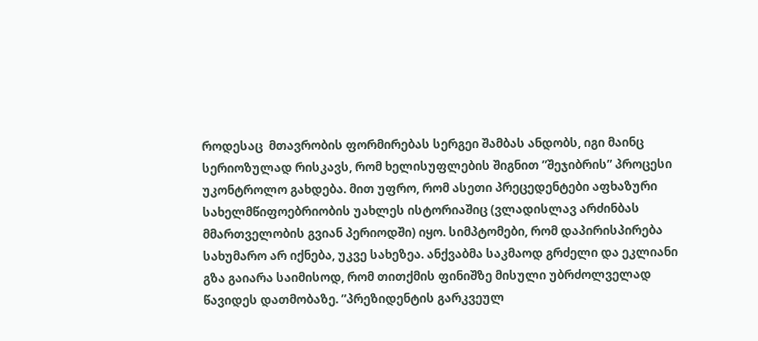როდესაც  მთავრობის ფორმირებას სერგეი შამბას ანდობს, იგი მაინც  სერიოზულად რისკავს, რომ ხელისუფლების შიგნით ”შეჯიბრის” პროცესი უკონტროლო გახდება. მით უფრო, რომ ასეთი პრეცედენტები აფხაზური სახელმწიფოებრიობის უახლეს ისტორიაშიც (ვლადისლავ არძინბას მმართველობის გვიან პერიოდში) იყო. სიმპტომები, რომ დაპირისპირება სახუმარო არ იქნება, უკვე სახეზეა. ანქვაბმა საკმაოდ გრძელი და ეკლიანი გზა გაიარა საიმისოდ, რომ თითქმის ფინიშზე მისული უბრძოლველად წავიდეს დათმობაზე. ”პრეზიდენტის გარკვეულ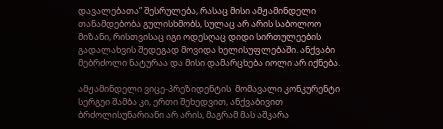დავალებათა” შესრულება, რასაც მისი ამჟამინდელი თანამდებობა გულისხმობს, სულაც არ არის საბოლოო მიზანი, რისთვისაც იგი ოდესღაც დიდი სირთულეების გადალახვის შედეგად მოვიდა ხელისუფლებაში. ანქვაბი მებრძოლი ნატურაა და მისი დამარცხება იოლი არ იქნება.

ამჟამინდელი ვიცე-პრეზიდენტის  მომავალი კონკურენტი სერგეი შამბა კი, ერთი შეხედვით, ანქვაბივით ბრძოლისუნარიანი არ არის, მაგრამ მას აშკარა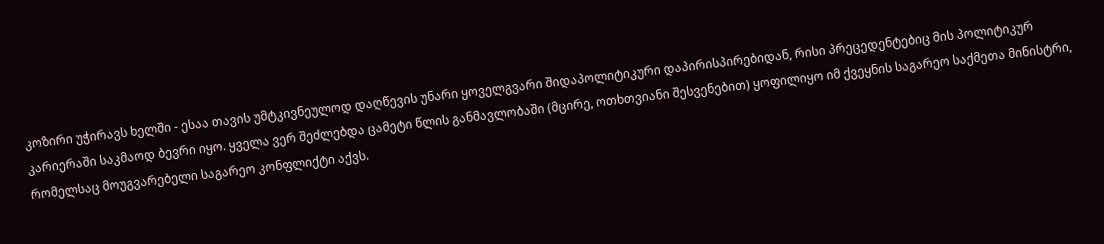კოზირი უჭირავს ხელში - ესაა თავის უმტკივნეულოდ დაღწევის უნარი ყოველგვარი შიდაპოლიტიკური დაპირისპირებიდან, რისი პრეცედენტებიც მის პოლიტიკურ კარიერაში საკმაოდ ბევრი იყო. ყველა ვერ შეძლებდა ცამეტი წლის განმავლობაში (მცირე, ოთხთვიანი შესვენებით) ყოფილიყო იმ ქვეყნის საგარეო საქმეთა მინისტრი, რომელსაც მოუგვარებელი საგარეო კონფლიქტი აქვს.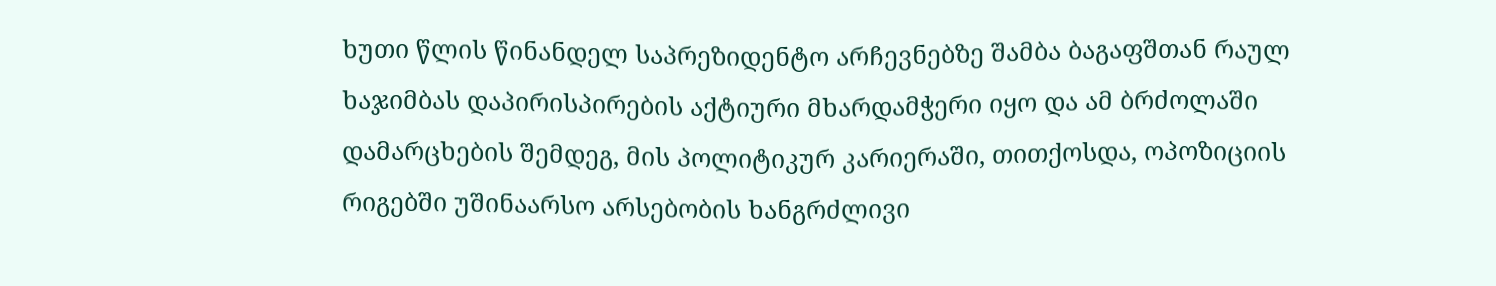ხუთი წლის წინანდელ საპრეზიდენტო არჩევნებზე შამბა ბაგაფშთან რაულ ხაჯიმბას დაპირისპირების აქტიური მხარდამჭერი იყო და ამ ბრძოლაში დამარცხების შემდეგ, მის პოლიტიკურ კარიერაში, თითქოსდა, ოპოზიციის რიგებში უშინაარსო არსებობის ხანგრძლივი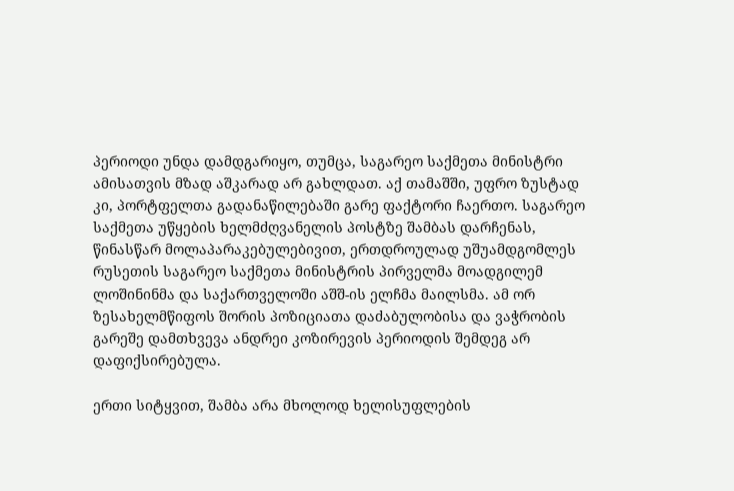პერიოდი უნდა დამდგარიყო, თუმცა, საგარეო საქმეთა მინისტრი ამისათვის მზად აშკარად არ გახლდათ. აქ თამაშში, უფრო ზუსტად კი, პორტფელთა გადანაწილებაში გარე ფაქტორი ჩაერთო. საგარეო საქმეთა უწყების ხელმძღვანელის პოსტზე შამბას დარჩენას, წინასწარ მოლაპარაკებულებივით, ერთდროულად უშუამდგომლეს რუსეთის საგარეო საქმეთა მინისტრის პირველმა მოადგილემ ლოშინინმა და საქართველოში აშშ-ის ელჩმა მაილსმა. ამ ორ ზესახელმწიფოს შორის პოზიციათა დაძაბულობისა და ვაჭრობის გარეშე დამთხვევა ანდრეი კოზირევის პერიოდის შემდეგ არ დაფიქსირებულა.

ერთი სიტყვით, შამბა არა მხოლოდ ხელისუფლების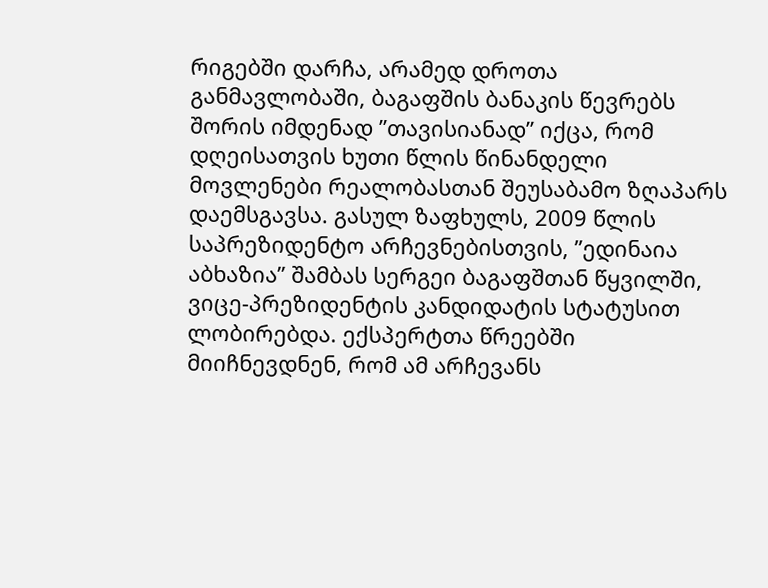რიგებში დარჩა, არამედ დროთა განმავლობაში, ბაგაფშის ბანაკის წევრებს შორის იმდენად ”თავისიანად” იქცა, რომ დღეისათვის ხუთი წლის წინანდელი მოვლენები რეალობასთან შეუსაბამო ზღაპარს დაემსგავსა. გასულ ზაფხულს, 2009 წლის საპრეზიდენტო არჩევნებისთვის, ”ედინაია აბხაზია” შამბას სერგეი ბაგაფშთან წყვილში, ვიცე-პრეზიდენტის კანდიდატის სტატუსით ლობირებდა. ექსპერტთა წრეებში მიიჩნევდნენ, რომ ამ არჩევანს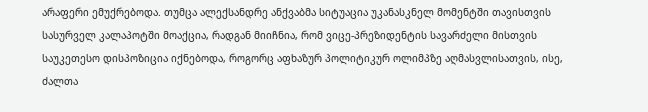არაფერი ემუქრებოდა. თუმცა ალექსანდრე ანქვაბმა სიტუაცია უკანასკნელ მომენტში თავისთვის სასურველ კალაპოტში მოაქცია, რადგან მიიჩნია, რომ ვიცე-პრეზიდენტის სავარძელი მისთვის საუკეთესო დისპოზიცია იქნებოდა, როგორც აფხაზურ პოლიტიკურ ოლიმპზე აღმასვლისათვის, ისე, ძალთა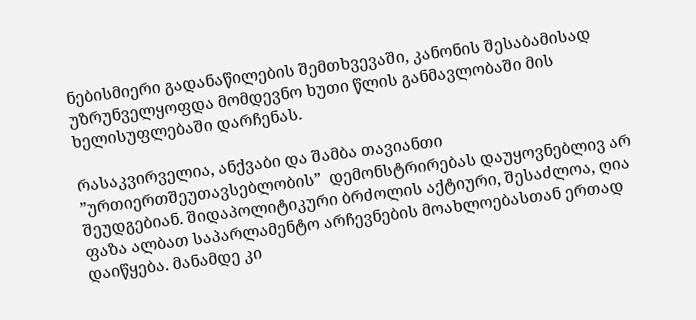ნებისმიერი გადანაწილების შემთხვევაში, კანონის შესაბამისად უზრუნველყოფდა მომდევნო ხუთი წლის განმავლობაში მის ხელისუფლებაში დარჩენას.

რასაკვირველია, ანქვაბი და შამბა თავიანთი ”ურთიერთშეუთავსებლობის”  დემონსტრირებას დაუყოვნებლივ არ შეუდგებიან. შიდაპოლიტიკური ბრძოლის აქტიური, შესაძლოა, ღია ფაზა ალბათ საპარლამენტო არჩევნების მოახლოებასთან ერთად დაიწყება. მანამდე კი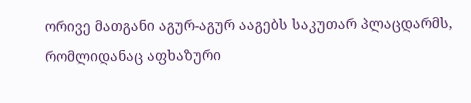ორივე მათგანი აგურ-აგურ ააგებს საკუთარ პლაცდარმს, რომლიდანაც აფხაზური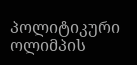პოლიტიკური ოლიმპის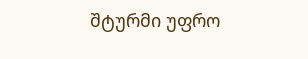შტურმი უფრო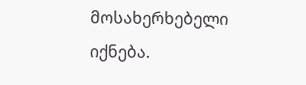მოსახერხებელი იქნება.